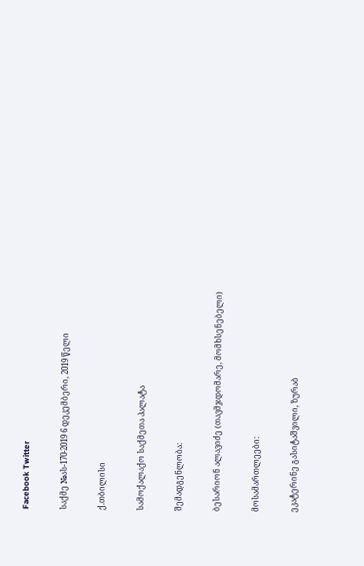Facebook Twitter

საქმე №ას-170-2019 6 დეკემბერი, 2019 წელი

ქ.თბილისი

სამოქალაქო საქმეთა პალატა

შემადგენლობა:

ბესარიონ ალავიძე (თავმჯდომარე, მომხსენებელი)

მოსამართლეები:

ეკატერინე გასიტაშვილი, ზურაბ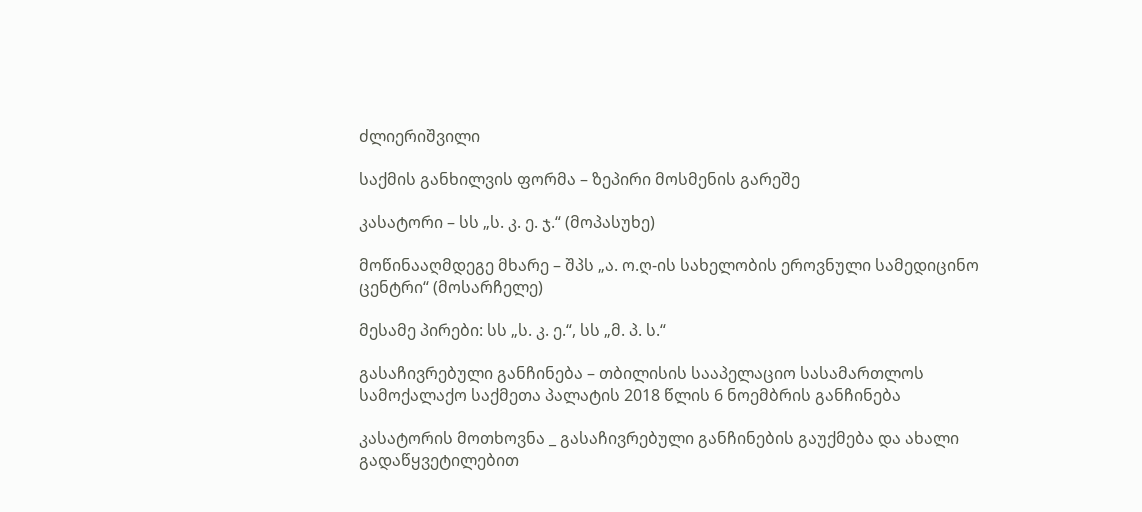ძლიერიშვილი

საქმის განხილვის ფორმა – ზეპირი მოსმენის გარეშე

კასატორი – სს „ს. კ. ე. ჯ.“ (მოპასუხე)

მოწინააღმდეგე მხარე – შპს „ა. ო.ღ-ის სახელობის ეროვნული სამედიცინო ცენტრი“ (მოსარჩელე)

მესამე პირები: სს „ს. კ. ე.“, სს „მ. პ. ს.“

გასაჩივრებული განჩინება – თბილისის სააპელაციო სასამართლოს სამოქალაქო საქმეთა პალატის 2018 წლის 6 ნოემბრის განჩინება

კასატორის მოთხოვნა _ გასაჩივრებული განჩინების გაუქმება და ახალი გადაწყვეტილებით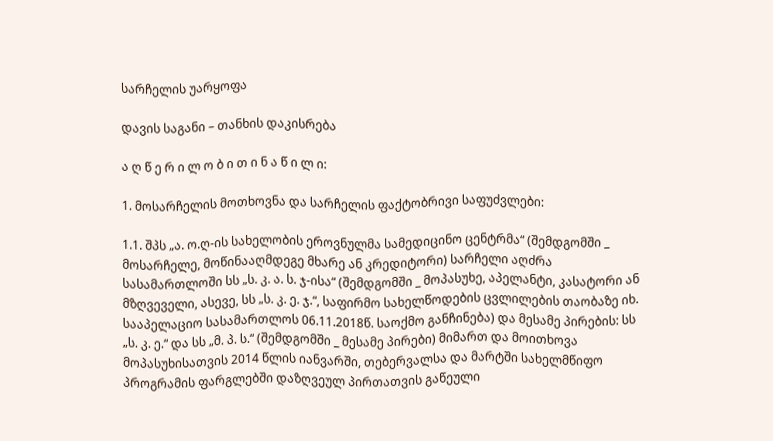სარჩელის უარყოფა

დავის საგანი – თანხის დაკისრება

ა ღ წ ე რ ი ლ ო ბ ი თ ი ნ ა წ ი ლ ი:

1. მოსარჩელის მოთხოვნა და სარჩელის ფაქტობრივი საფუძვლები:

1.1. შპს „ა. ო.ღ-ის სახელობის ეროვნულმა სამედიცინო ცენტრმა“ (შემდგომში _ მოსარჩელე, მოწინააღმდეგე მხარე ან კრედიტორი) სარჩელი აღძრა სასამართლოში სს „ს. კ. ა. ს. ჯ-ისა“ (შემდგომში _ მოპასუხე, აპელანტი, კასატორი ან მზღვეველი, ასევე, სს „ს. კ. ე. ჯ.“, საფირმო სახელწოდების ცვლილების თაობაზე იხ. სააპელაციო სასამართლოს 06.11.2018წ. საოქმო განჩინება) და მესამე პირების: სს „ს. კ. ე.“ და სს „მ. პ. ს.“ (შემდგომში _ მესამე პირები) მიმართ და მოითხოვა მოპასუხისათვის 2014 წლის იანვარში, თებერვალსა და მარტში სახელმწიფო პროგრამის ფარგლებში დაზღვეულ პირთათვის გაწეული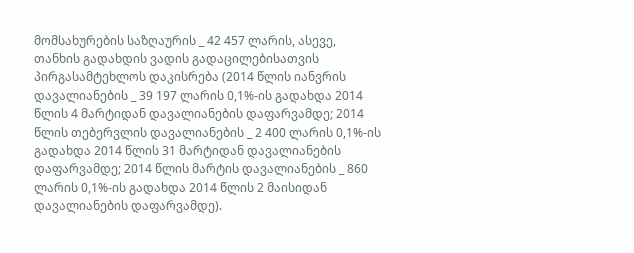მომსახურების საზღაურის _ 42 457 ლარის, ასევე, თანხის გადახდის ვადის გადაცილებისათვის პირგასამტეხლოს დაკისრება (2014 წლის იანვრის დავალიანების _ 39 197 ლარის 0,1%-ის გადახდა 2014 წლის 4 მარტიდან დავალიანების დაფარვამდე; 2014 წლის თებერვლის დავალიანების _ 2 400 ლარის 0,1%-ის გადახდა 2014 წლის 31 მარტიდან დავალიანების დაფარვამდე; 2014 წლის მარტის დავალიანების _ 860 ლარის 0,1%-ის გადახდა 2014 წლის 2 მაისიდან დავალიანების დაფარვამდე).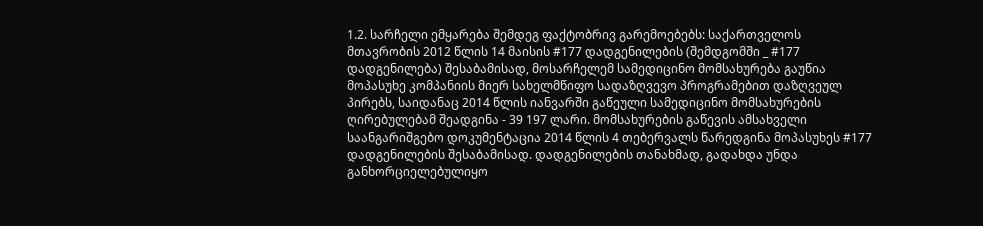1.2. სარჩელი ემყარება შემდეგ ფაქტობრივ გარემოებებს: საქართველოს მთავრობის 2012 წლის 14 მაისის #177 დადგენილების (შემდგომში _ #177 დადგენილება) შესაბამისად, მოსარჩელემ სამედიცინო მომსახურება გაუწია მოპასუხე კომპანიის მიერ სახელმწიფო სადაზღვევო პროგრამებით დაზღვეულ პირებს, საიდანაც 2014 წლის იანვარში გაწეული სამედიცინო მომსახურების ღირებულებამ შეადგინა - 39 197 ლარი. მომსახურების გაწევის ამსახველი საანგარიშგებო დოკუმენტაცია 2014 წლის 4 თებერვალს წარედგინა მოპასუხეს #177 დადგენილების შესაბამისად. დადგენილების თანახმად, გადახდა უნდა განხორციელებულიყო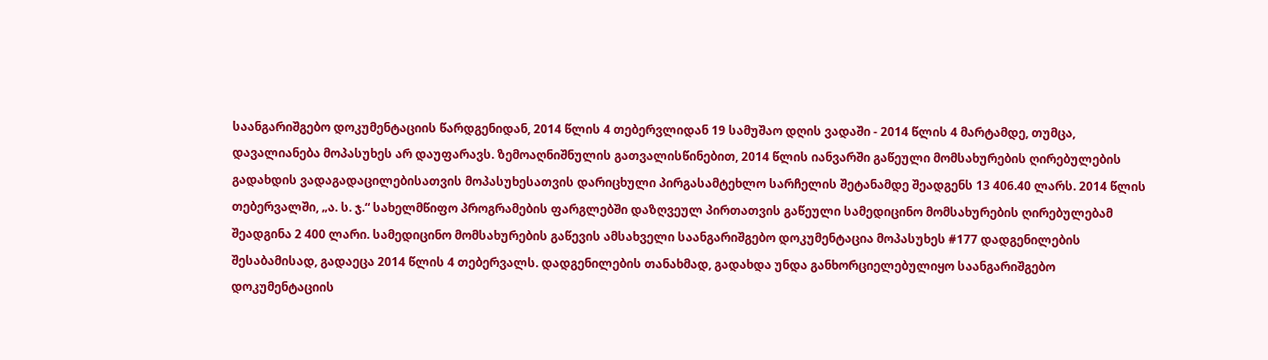საანგარიშგებო დოკუმენტაციის წარდგენიდან, 2014 წლის 4 თებერვლიდან 19 სამუშაო დღის ვადაში - 2014 წლის 4 მარტამდე, თუმცა, დავალიანება მოპასუხეს არ დაუფარავს. ზემოაღნიშნულის გათვალისწინებით, 2014 წლის იანვარში გაწეული მომსახურების ღირებულების გადახდის ვადაგადაცილებისათვის მოპასუხესათვის დარიცხული პირგასამტეხლო სარჩელის შეტანამდე შეადგენს 13 406.40 ლარს. 2014 წლის თებერვალში, „ა. ს. ჯ.“ სახელმწიფო პროგრამების ფარგლებში დაზღვეულ პირთათვის გაწეული სამედიცინო მომსახურების ღირებულებამ შეადგინა 2 400 ლარი. სამედიცინო მომსახურების გაწევის ამსახველი საანგარიშგებო დოკუმენტაცია მოპასუხეს #177 დადგენილების შესაბამისად, გადაეცა 2014 წლის 4 თებერვალს. დადგენილების თანახმად, გადახდა უნდა განხორციელებულიყო საანგარიშგებო დოკუმენტაციის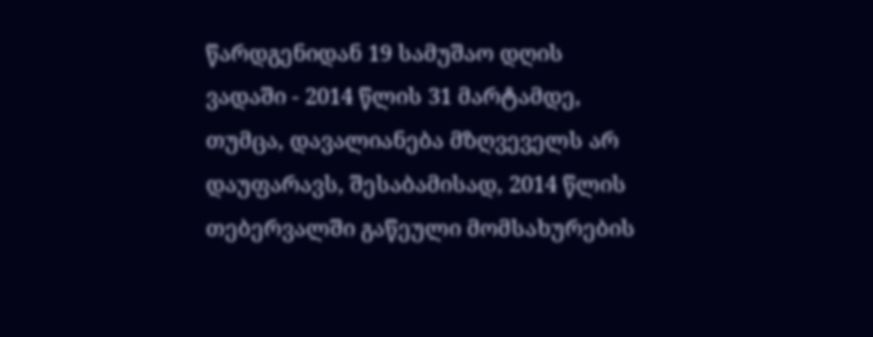წარდგენიდან 19 სამუშაო დღის ვადაში - 2014 წლის 31 მარტამდე, თუმცა, დავალიანება მზღვეველს არ დაუფარავს, შესაბამისად, 2014 წლის თებერვალში გაწეული მომსახურების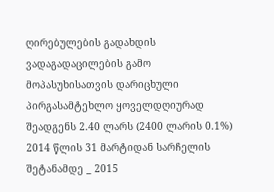ღირებულების გადახდის ვადაგადაცილების გამო მოპასუხისათვის დარიცხული პირგასამტეხლო ყოველდღიურად შეადგენს 2.40 ლარს (2400 ლარის 0.1%) 2014 წლის 31 მარტიდან სარჩელის შეტანამდე _ 2015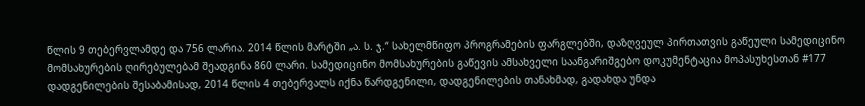წლის 9 თებერვლამდე და 756 ლარია. 2014 წლის მარტში „ა. ს. ჯ.“ სახელმწიფო პროგრამების ფარგლებში, დაზღვეულ პირთათვის გაწეული სამედიცინო მომსახურების ღირებულებამ შეადგინა 860 ლარი. სამედიცინო მომსახურების გაწევის ამსახველი საანგარიშგებო დოკუმენტაცია მოპასუხესთან #177 დადგენილების შესაბამისად, 2014 წლის 4 თებერვალს იქნა წარდგენილი, დადგენილების თანახმად, გადახდა უნდა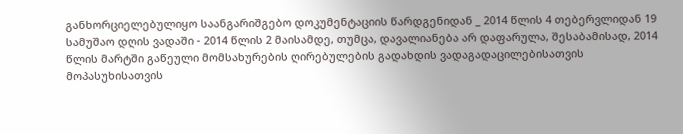განხორციელებულიყო საანგარიშგებო დოკუმენტაციის წარდგენიდან _ 2014 წლის 4 თებერვლიდან 19 სამუშაო დღის ვადაში - 2014 წლის 2 მაისამდე, თუმცა, დავალიანება არ დაფარულა, შესაბამისად, 2014 წლის მარტში გაწეული მომსახურების ღირებულების გადახდის ვადაგადაცილებისათვის მოპასუხისათვის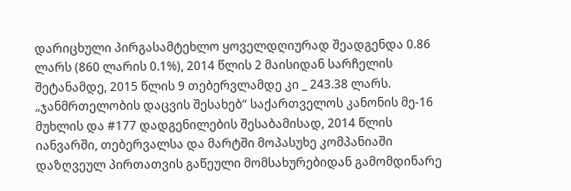დარიცხული პირგასამტეხლო ყოველდღიურად შეადგენდა 0.86 ლარს (860 ლარის 0.1%), 2014 წლის 2 მაისიდან სარჩელის შეტანამდე, 2015 წლის 9 თებერვლამდე კი _ 243.38 ლარს. „ჯანმრთელობის დაცვის შესახებ“ საქართველოს კანონის მე-16 მუხლის და #177 დადგენილების შესაბამისად, 2014 წლის იანვარში, თებერვალსა და მარტში მოპასუხე კომპანიაში დაზღვეულ პირთათვის გაწეული მომსახურებიდან გამომდინარე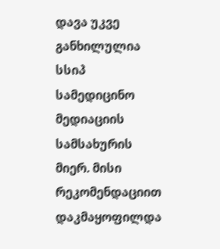დავა უკვე განხილულია სსიპ სამედიცინო მედიაციის სამსახურის მიერ. მისი რეკომენდაციით დაკმაყოფილდა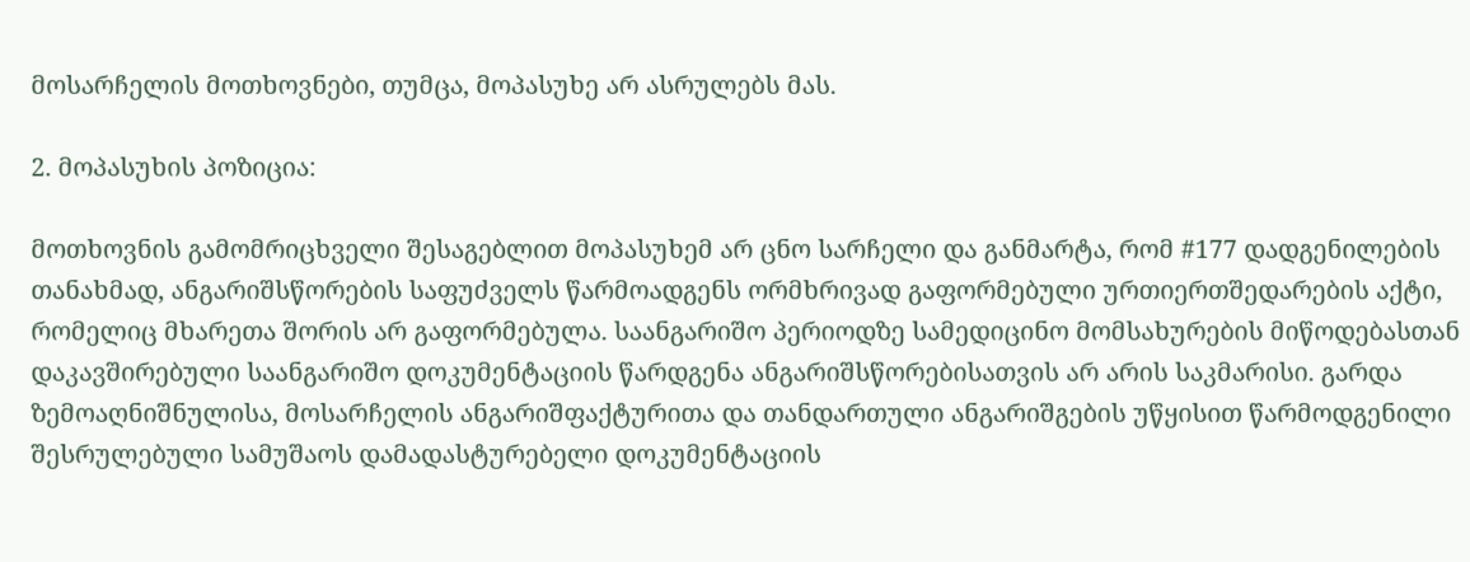მოსარჩელის მოთხოვნები, თუმცა, მოპასუხე არ ასრულებს მას.

2. მოპასუხის პოზიცია:

მოთხოვნის გამომრიცხველი შესაგებლით მოპასუხემ არ ცნო სარჩელი და განმარტა, რომ #177 დადგენილების თანახმად, ანგარიშსწორების საფუძველს წარმოადგენს ორმხრივად გაფორმებული ურთიერთშედარების აქტი, რომელიც მხარეთა შორის არ გაფორმებულა. საანგარიშო პერიოდზე სამედიცინო მომსახურების მიწოდებასთან დაკავშირებული საანგარიშო დოკუმენტაციის წარდგენა ანგარიშსწორებისათვის არ არის საკმარისი. გარდა ზემოაღნიშნულისა, მოსარჩელის ანგარიშფაქტურითა და თანდართული ანგარიშგების უწყისით წარმოდგენილი შესრულებული სამუშაოს დამადასტურებელი დოკუმენტაციის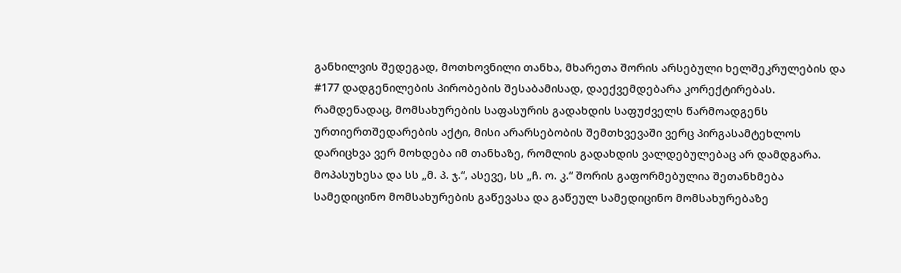განხილვის შედეგად, მოთხოვნილი თანხა, მხარეთა შორის არსებული ხელშეკრულების და #177 დადგენილების პირობების შესაბამისად, დაექვემდებარა კორექტირებას. რამდენადაც, მომსახურების საფასურის გადახდის საფუძველს წარმოადგენს ურთიერთშედარების აქტი, მისი არარსებობის შემთხვევაში ვერც პირგასამტეხლოს დარიცხვა ვერ მოხდება იმ თანხაზე, რომლის გადახდის ვალდებულებაც არ დამდგარა. მოპასუხესა და სს „მ. პ. ჯ.“, ასევე, სს „ჩ. ო. კ.“ შორის გაფორმებულია შეთანხმება სამედიცინო მომსახურების გაწევასა და გაწეულ სამედიცინო მომსახურებაზე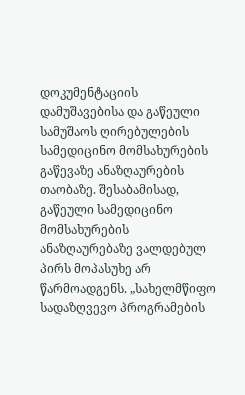დოკუმენტაციის დამუშავებისა და გაწეული სამუშაოს ღირებულების სამედიცინო მომსახურების გაწევაზე ანაზღაურების თაობაზე. შესაბამისად, გაწეული სამედიცინო მომსახურების ანაზღაურებაზე ვალდებულ პირს მოპასუხე არ წარმოადგენს. „სახელმწიფო სადაზღვევო პროგრამების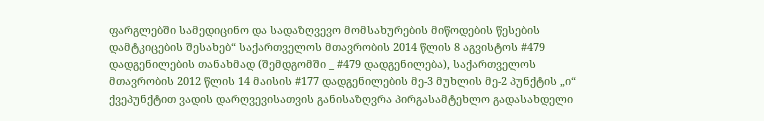ფარგლებში სამედიცინო და სადაზღვევო მომსახურების მიწოდების წესების დამტკიცების შესახებ“ საქართველოს მთავრობის 2014 წლის 8 აგვისტოს #479 დადგენილების თანახმად (შემდგომში _ #479 დადგენილება), საქართველოს მთავრობის 2012 წლის 14 მაისის #177 დადგენილების მე-3 მუხლის მე-2 პუნქტის „ი“ ქვეპუნქტით ვადის დარღვევისათვის განისაზღვრა პირგასამტეხლო გადასახდელი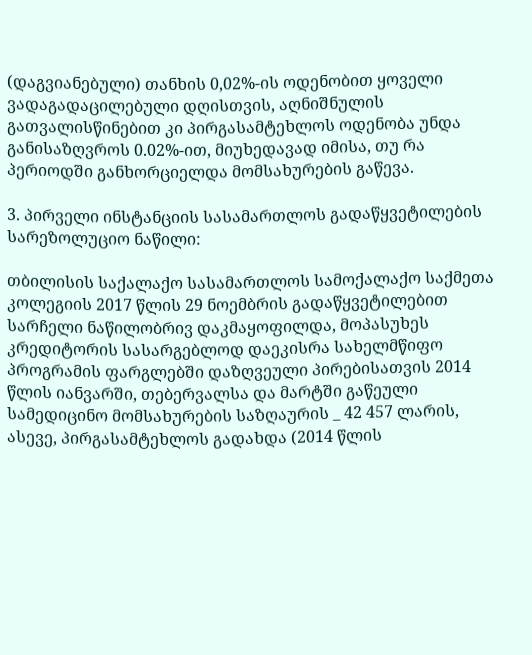(დაგვიანებული) თანხის 0,02%-ის ოდენობით ყოველი ვადაგადაცილებული დღისთვის, აღნიშნულის გათვალისწინებით კი პირგასამტეხლოს ოდენობა უნდა განისაზღვროს 0.02%-ით, მიუხედავად იმისა, თუ რა პერიოდში განხორციელდა მომსახურების გაწევა.

3. პირველი ინსტანციის სასამართლოს გადაწყვეტილების სარეზოლუციო ნაწილი:

თბილისის საქალაქო სასამართლოს სამოქალაქო საქმეთა კოლეგიის 2017 წლის 29 ნოემბრის გადაწყვეტილებით სარჩელი ნაწილობრივ დაკმაყოფილდა, მოპასუხეს კრედიტორის სასარგებლოდ დაეკისრა სახელმწიფო პროგრამის ფარგლებში დაზღვეული პირებისათვის 2014 წლის იანვარში, თებერვალსა და მარტში გაწეული სამედიცინო მომსახურების საზღაურის _ 42 457 ლარის, ასევე, პირგასამტეხლოს გადახდა (2014 წლის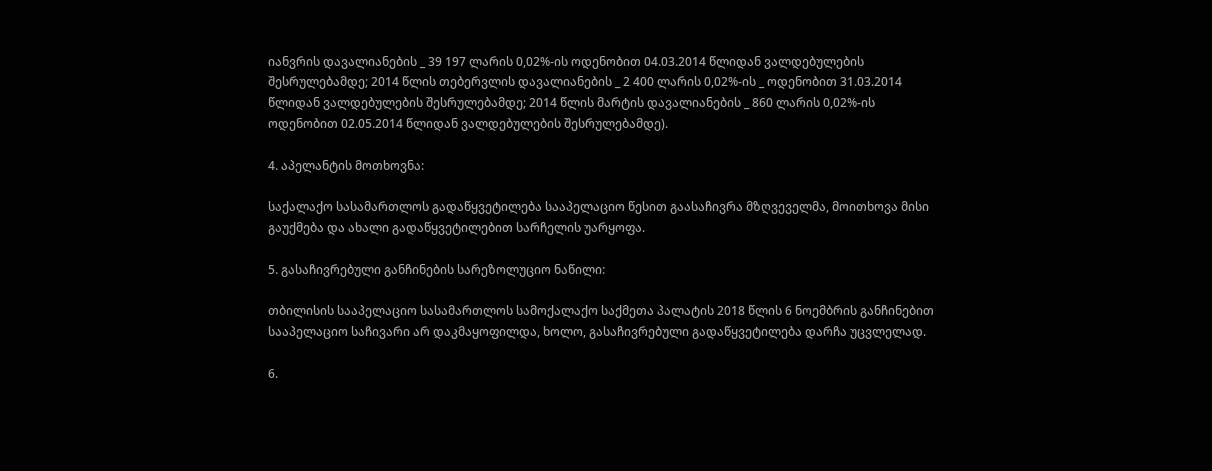იანვრის დავალიანების _ 39 197 ლარის 0,02%-ის ოდენობით 04.03.2014 წლიდან ვალდებულების შესრულებამდე; 2014 წლის თებერვლის დავალიანების _ 2 400 ლარის 0,02%-ის _ ოდენობით 31.03.2014 წლიდან ვალდებულების შესრულებამდე; 2014 წლის მარტის დავალიანების _ 860 ლარის 0,02%-ის ოდენობით 02.05.2014 წლიდან ვალდებულების შესრულებამდე).

4. აპელანტის მოთხოვნა:

საქალაქო სასამართლოს გადაწყვეტილება სააპელაციო წესით გაასაჩივრა მზღვეველმა, მოითხოვა მისი გაუქმება და ახალი გადაწყვეტილებით სარჩელის უარყოფა.

5. გასაჩივრებული განჩინების სარეზოლუციო ნაწილი:

თბილისის სააპელაციო სასამართლოს სამოქალაქო საქმეთა პალატის 2018 წლის 6 ნოემბრის განჩინებით სააპელაციო საჩივარი არ დაკმაყოფილდა, ხოლო, გასაჩივრებული გადაწყვეტილება დარჩა უცვლელად.

6.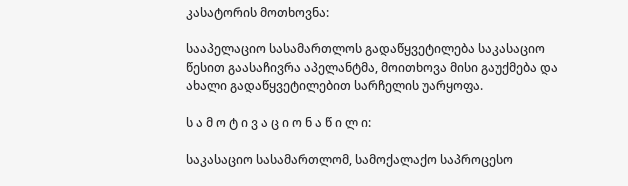კასატორის მოთხოვნა:

სააპელაციო სასამართლოს გადაწყვეტილება საკასაციო წესით გაასაჩივრა აპელანტმა, მოითხოვა მისი გაუქმება და ახალი გადაწყვეტილებით სარჩელის უარყოფა.

ს ა მ ო ტ ი ვ ა ც ი ო ნ ა წ ი ლ ი:

საკასაციო სასამართლომ, სამოქალაქო საპროცესო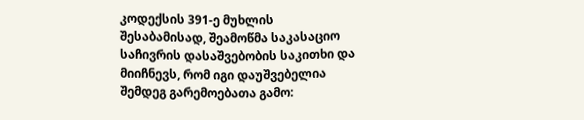კოდექსის 391-ე მუხლის შესაბამისად, შეამოწმა საკასაციო საჩივრის დასაშვებობის საკითხი და მიიჩნევს, რომ იგი დაუშვებელია შემდეგ გარემოებათა გამო: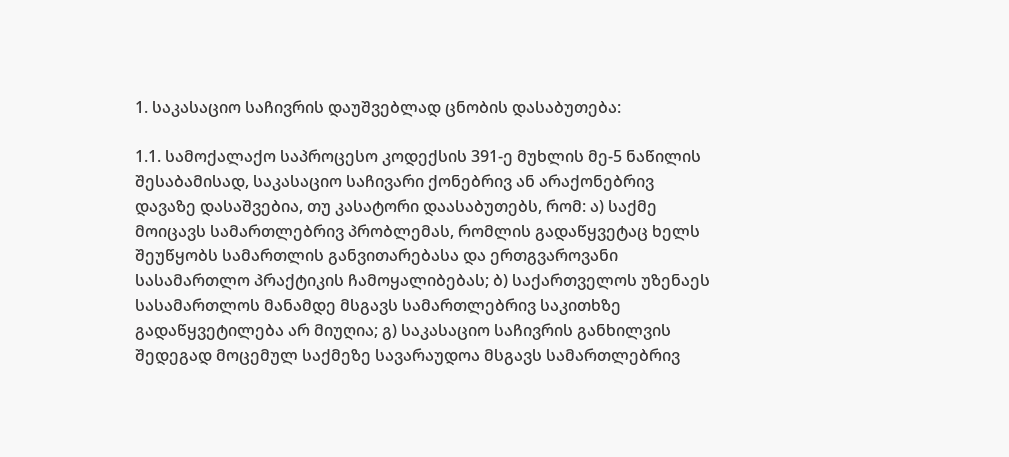1. საკასაციო საჩივრის დაუშვებლად ცნობის დასაბუთება:

1.1. სამოქალაქო საპროცესო კოდექსის 391-ე მუხლის მე-5 ნაწილის შესაბამისად, საკასაციო საჩივარი ქონებრივ ან არაქონებრივ დავაზე დასაშვებია, თუ კასატორი დაასაბუთებს, რომ: ა) საქმე მოიცავს სამართლებრივ პრობლემას, რომლის გადაწყვეტაც ხელს შეუწყობს სამართლის განვითარებასა და ერთგვაროვანი სასამართლო პრაქტიკის ჩამოყალიბებას; ბ) საქართველოს უზენაეს სასამართლოს მანამდე მსგავს სამართლებრივ საკითხზე გადაწყვეტილება არ მიუღია; გ) საკასაციო საჩივრის განხილვის შედეგად მოცემულ საქმეზე სავარაუდოა მსგავს სამართლებრივ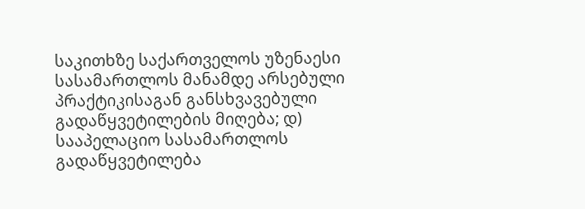საკითხზე საქართველოს უზენაესი სასამართლოს მანამდე არსებული პრაქტიკისაგან განსხვავებული გადაწყვეტილების მიღება; დ) სააპელაციო სასამართლოს გადაწყვეტილება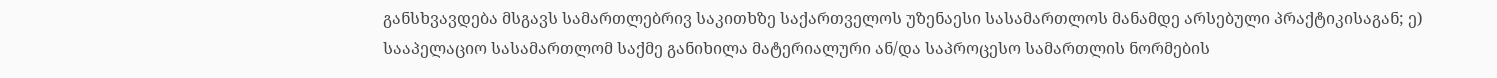განსხვავდება მსგავს სამართლებრივ საკითხზე საქართველოს უზენაესი სასამართლოს მანამდე არსებული პრაქტიკისაგან; ე) სააპელაციო სასამართლომ საქმე განიხილა მატერიალური ან/და საპროცესო სამართლის ნორმების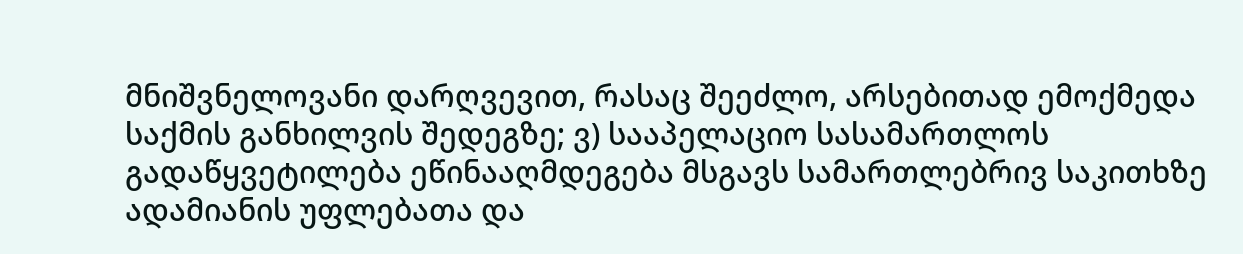მნიშვნელოვანი დარღვევით, რასაც შეეძლო, არსებითად ემოქმედა საქმის განხილვის შედეგზე; ვ) სააპელაციო სასამართლოს გადაწყვეტილება ეწინააღმდეგება მსგავს სამართლებრივ საკითხზე ადამიანის უფლებათა და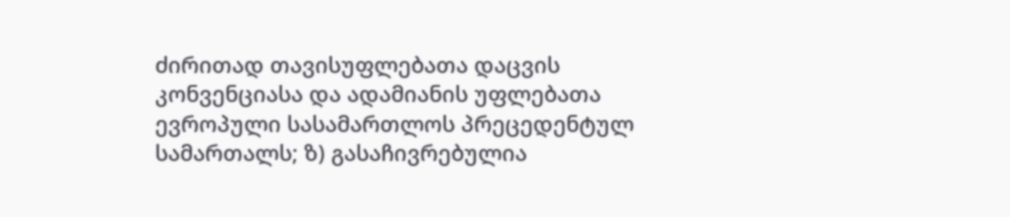ძირითად თავისუფლებათა დაცვის კონვენციასა და ადამიანის უფლებათა ევროპული სასამართლოს პრეცედენტულ სამართალს; ზ) გასაჩივრებულია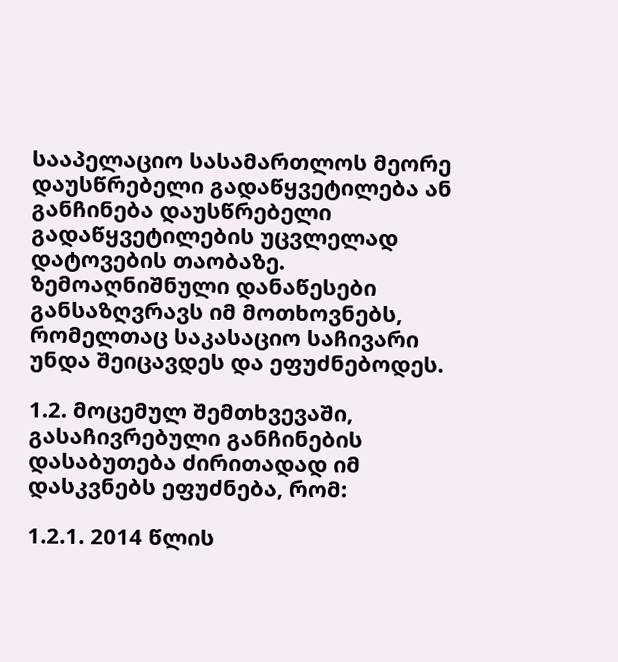სააპელაციო სასამართლოს მეორე დაუსწრებელი გადაწყვეტილება ან განჩინება დაუსწრებელი გადაწყვეტილების უცვლელად დატოვების თაობაზე. ზემოაღნიშნული დანაწესები განსაზღვრავს იმ მოთხოვნებს, რომელთაც საკასაციო საჩივარი უნდა შეიცავდეს და ეფუძნებოდეს.

1.2. მოცემულ შემთხვევაში, გასაჩივრებული განჩინების დასაბუთება ძირითადად იმ დასკვნებს ეფუძნება, რომ:

1.2.1. 2014 წლის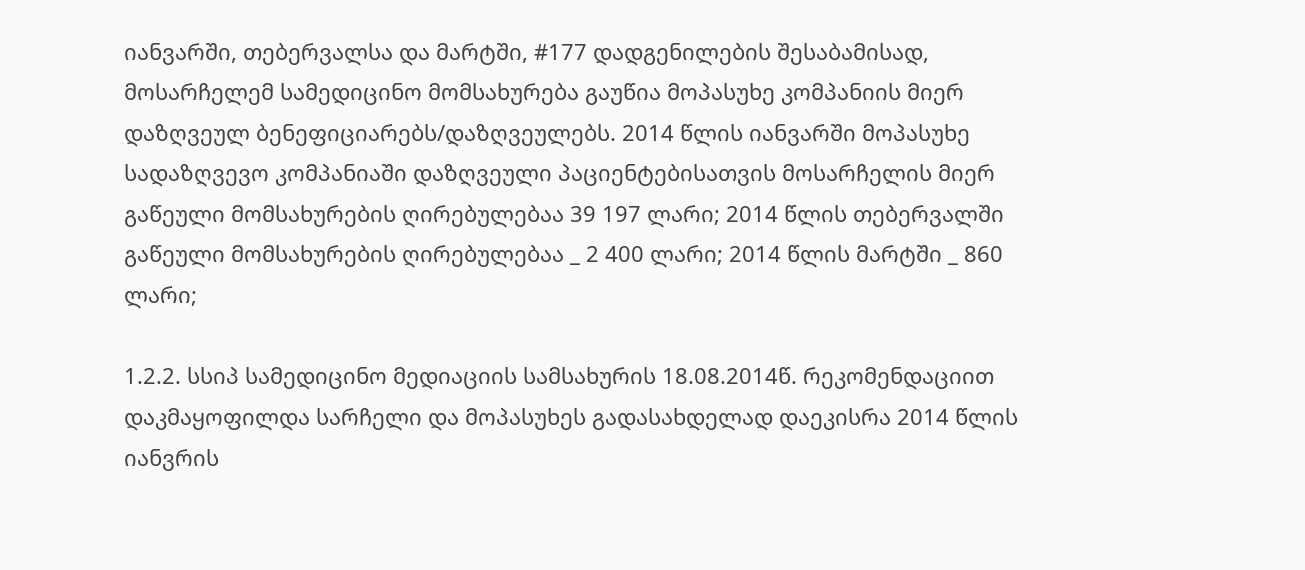იანვარში, თებერვალსა და მარტში, #177 დადგენილების შესაბამისად, მოსარჩელემ სამედიცინო მომსახურება გაუწია მოპასუხე კომპანიის მიერ დაზღვეულ ბენეფიციარებს/დაზღვეულებს. 2014 წლის იანვარში მოპასუხე სადაზღვევო კომპანიაში დაზღვეული პაციენტებისათვის მოსარჩელის მიერ გაწეული მომსახურების ღირებულებაა 39 197 ლარი; 2014 წლის თებერვალში გაწეული მომსახურების ღირებულებაა _ 2 400 ლარი; 2014 წლის მარტში _ 860 ლარი;

1.2.2. სსიპ სამედიცინო მედიაციის სამსახურის 18.08.2014წ. რეკომენდაციით დაკმაყოფილდა სარჩელი და მოპასუხეს გადასახდელად დაეკისრა 2014 წლის იანვრის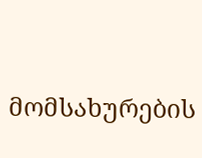მომსახურების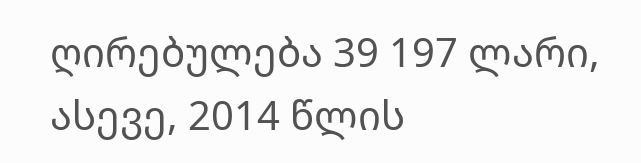ღირებულება 39 197 ლარი, ასევე, 2014 წლის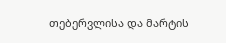თებერვლისა და მარტის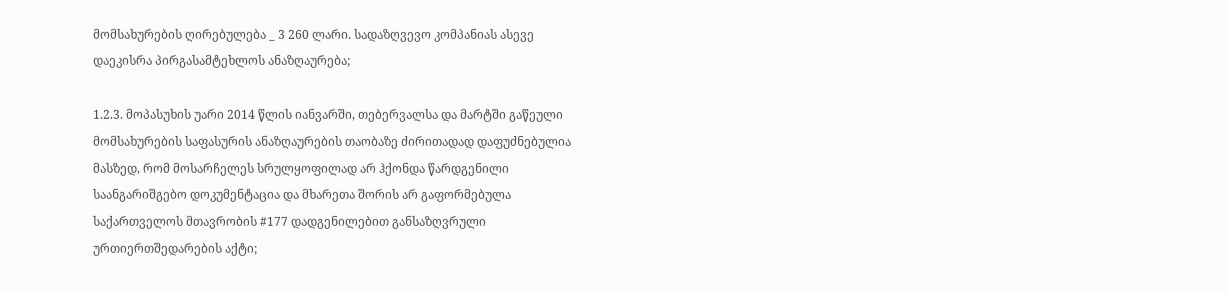მომსახურების ღირებულება _ 3 260 ლარი. სადაზღვევო კომპანიას ასევე დაეკისრა პირგასამტეხლოს ანაზღაურება;

1.2.3. მოპასუხის უარი 2014 წლის იანვარში, თებერვალსა და მარტში გაწეული მომსახურების საფასურის ანაზღაურების თაობაზე ძირითადად დაფუძნებულია მასზედ, რომ მოსარჩელეს სრულყოფილად არ ჰქონდა წარდგენილი საანგარიშგებო დოკუმენტაცია და მხარეთა შორის არ გაფორმებულა საქართველოს მთავრობის #177 დადგენილებით განსაზღვრული ურთიერთშედარების აქტი;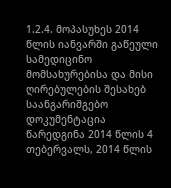1.2.4. მოპასუხეს 2014 წლის იანვარში გაწეული სამედიცინო მომსახურებისა და მისი ღირებულების შესახებ საანგარიშგებო დოკუმენტაცია წარედგინა 2014 წლის 4 თებერვალს, 2014 წლის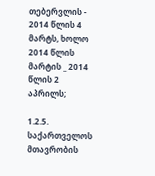თებერვლის - 2014 წლის 4 მარტს, ხოლო 2014 წლის მარტის _ 2014 წლის 2 აპრილს;

1.2.5. საქართველოს მთავრობის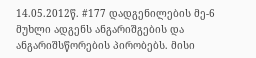14.05.2012წ. #177 დადგენილების მე-6 მუხლი ადგენს ანგარიშგების და ანგარიშსწორების პირობებს. მისი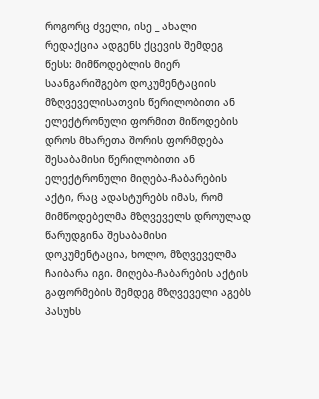როგორც ძველი, ისე _ ახალი რედაქცია ადგენს ქცევის შემდეგ წესს: მიმწოდებლის მიერ საანგარიშგებო დოკუმენტაციის მზღვეველისათვის წერილობითი ან ელექტრონული ფორმით მიწოდების დროს მხარეთა შორის ფორმდება შესაბამისი წერილობითი ან ელექტრონული მიღება-ჩაბარების აქტი, რაც ადასტურებს იმას, რომ მიმწოდებელმა მზღვეველს დროულად წარუდგინა შესაბამისი დოკუმენტაცია, ხოლო, მზღვეველმა ჩაიბარა იგი. მიღება-ჩაბარების აქტის გაფორმების შემდეგ მზღვეველი აგებს პასუხს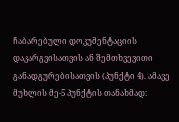ჩაბარებული დოკუმენტაციის დაკარგვისათვის ან შემთხვევითი განადგურებისათვის (პუნქტი 4). ამავე მუხლის მე-5 პუნქტის თანახმად: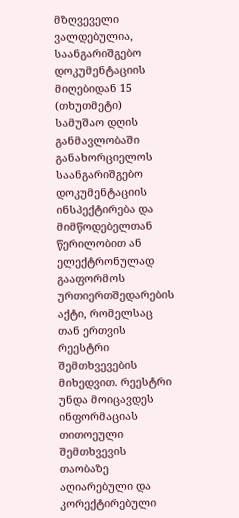მზღვეველი ვალდებულია, საანგარიშგებო დოკუმენტაციის მიღებიდან 15 (თხუთმეტი) სამუშაო დღის განმავლობაში განახორციელოს საანგარიშგებო დოკუმენტაციის ინსპექტირება და მიმწოდებელთან წერილობით ან ელექტრონულად გააფორმოს ურთიერთშედარების აქტი, რომელსაც თან ერთვის რეესტრი შემთხვევების მიხედვით. რეესტრი უნდა მოიცავდეს ინფორმაციას თითოეული შემთხვევის თაობაზე აღიარებული და კორექტირებული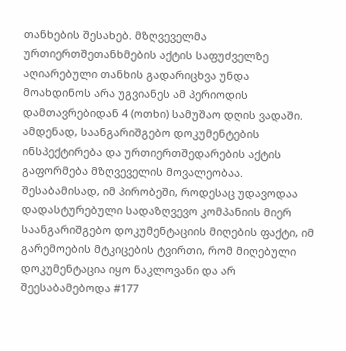თანხების შესახებ. მზღვეველმა ურთიერთშეთანხმების აქტის საფუძველზე აღიარებული თანხის გადარიცხვა უნდა მოახდინოს არა უგვიანეს ამ პერიოდის დამთავრებიდან 4 (ოთხი) სამუშაო დღის ვადაში. ამდენად, საანგარიშგებო დოკუმენტების ინსპექტირება და ურთიერთშედარების აქტის გაფორმება მზღვეველის მოვალეობაა. შესაბამისად, იმ პირობეში, როდესაც უდავოდაა დადასტურებული სადაზღვევო კომპანიის მიერ საანგარიშგებო დოკუმენტაციის მიღების ფაქტი, იმ გარემოების მტკიცების ტვირთი, რომ მიღებული დოკუმენტაცია იყო ნაკლოვანი და არ შეესაბამებოდა #177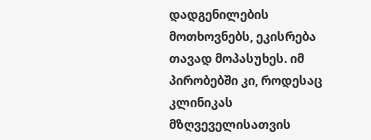დადგენილების მოთხოვნებს, ეკისრება თავად მოპასუხეს. იმ პირობებში კი, როდესაც კლინიკას მზღვეველისათვის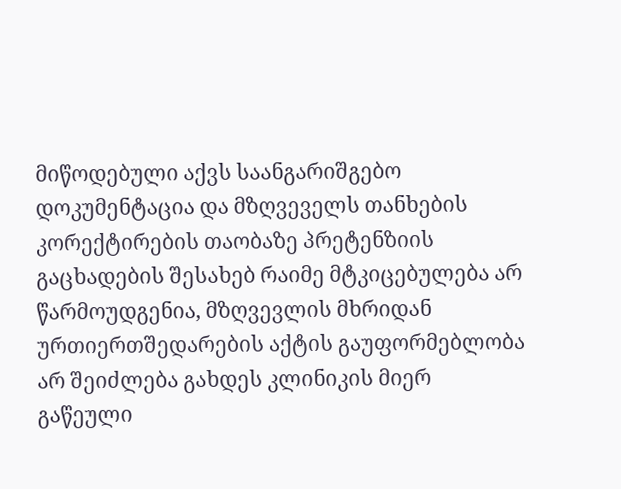მიწოდებული აქვს საანგარიშგებო დოკუმენტაცია და მზღვეველს თანხების კორექტირების თაობაზე პრეტენზიის გაცხადების შესახებ რაიმე მტკიცებულება არ წარმოუდგენია, მზღვევლის მხრიდან ურთიერთშედარების აქტის გაუფორმებლობა არ შეიძლება გახდეს კლინიკის მიერ გაწეული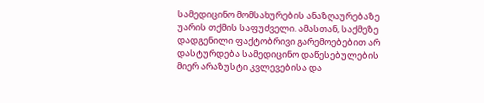სამედიცინო მომსახურების ანაზღაურებაზე უარის თქმის საფუძველი. ამასთან, საქმეზე დადგენილი ფაქტობრივი გარემოებებით არ დასტურდება სამედიცინო დაწესებულების მიერ არაზუსტი კვლევებისა და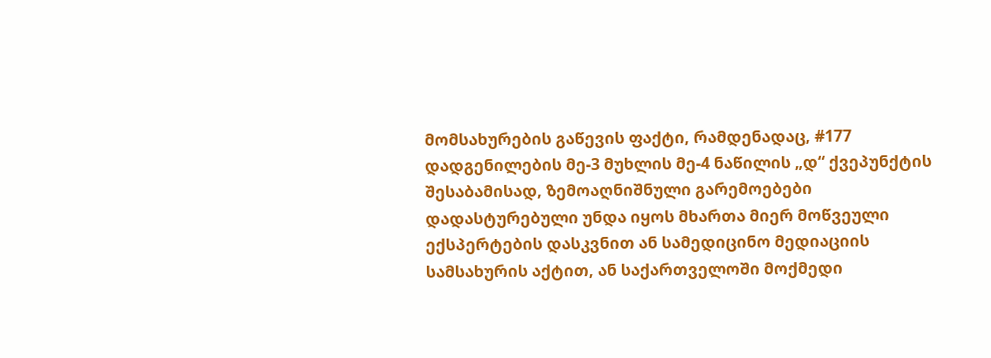მომსახურების გაწევის ფაქტი, რამდენადაც, #177 დადგენილების მე-3 მუხლის მე-4 ნაწილის „დ“ ქვეპუნქტის შესაბამისად, ზემოაღნიშნული გარემოებები დადასტურებული უნდა იყოს მხართა მიერ მოწვეული ექსპერტების დასკვნით ან სამედიცინო მედიაციის სამსახურის აქტით, ან საქართველოში მოქმედი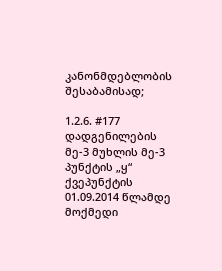კანონმდებლობის შესაბამისად;

1.2.6. #177 დადგენილების მე-3 მუხლის მე-3 პუნქტის „ყ“ ქვეპუნქტის 01.09.2014 წლამდე მოქმედი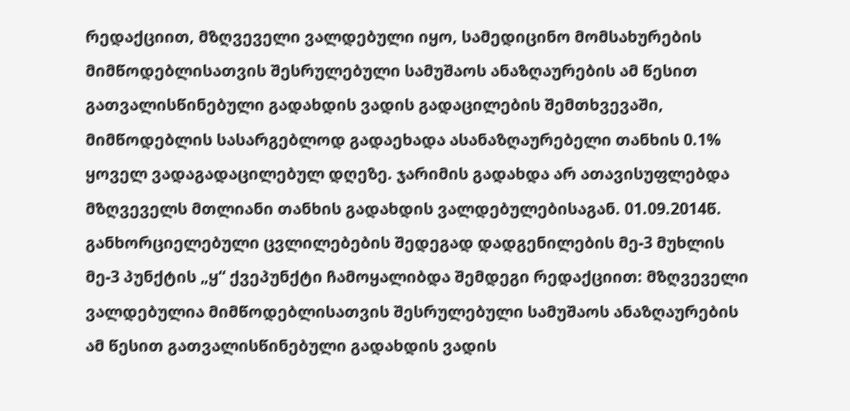რედაქციით, მზღვეველი ვალდებული იყო, სამედიცინო მომსახურების მიმწოდებლისათვის შესრულებული სამუშაოს ანაზღაურების ამ წესით გათვალისწინებული გადახდის ვადის გადაცილების შემთხვევაში, მიმწოდებლის სასარგებლოდ გადაეხადა ასანაზღაურებელი თანხის 0.1% ყოველ ვადაგადაცილებულ დღეზე. ჯარიმის გადახდა არ ათავისუფლებდა მზღვეველს მთლიანი თანხის გადახდის ვალდებულებისაგან. 01.09.2014წ. განხორციელებული ცვლილებების შედეგად დადგენილების მე-3 მუხლის მე-3 პუნქტის „ყ“ ქვეპუნქტი ჩამოყალიბდა შემდეგი რედაქციით: მზღვეველი ვალდებულია მიმწოდებლისათვის შესრულებული სამუშაოს ანაზღაურების ამ წესით გათვალისწინებული გადახდის ვადის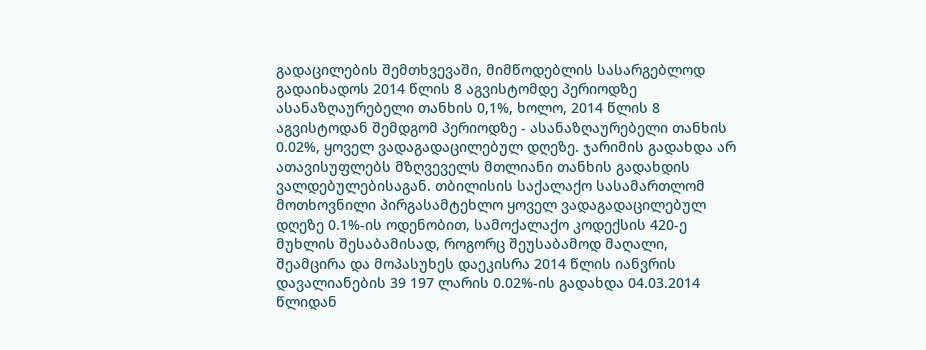გადაცილების შემთხვევაში, მიმწოდებლის სასარგებლოდ გადაიხადოს 2014 წლის 8 აგვისტომდე პერიოდზე ასანაზღაურებელი თანხის 0,1%, ხოლო, 2014 წლის 8 აგვისტოდან შემდგომ პერიოდზე - ასანაზღაურებელი თანხის 0.02%, ყოველ ვადაგადაცილებულ დღეზე. ჯარიმის გადახდა არ ათავისუფლებს მზღვეველს მთლიანი თანხის გადახდის ვალდებულებისაგან. თბილისის საქალაქო სასამართლომ მოთხოვნილი პირგასამტეხლო ყოველ ვადაგადაცილებულ დღეზე 0.1%-ის ოდენობით, სამოქალაქო კოდექსის 420-ე მუხლის შესაბამისად, როგორც შეუსაბამოდ მაღალი, შეამცირა და მოპასუხეს დაეკისრა 2014 წლის იანვრის დავალიანების 39 197 ლარის 0.02%-ის გადახდა 04.03.2014 წლიდან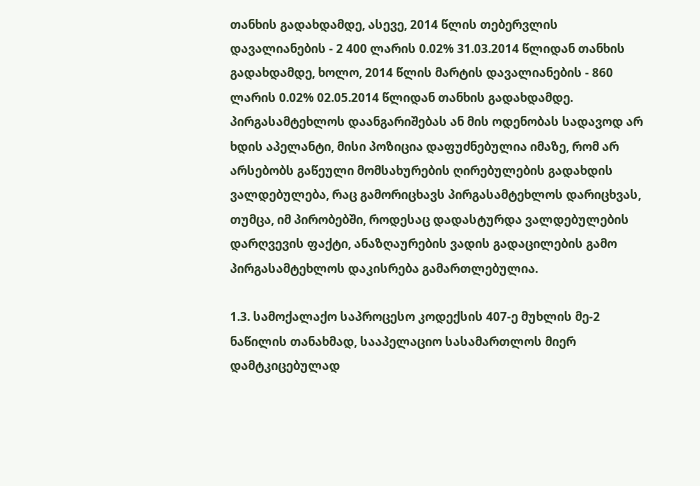თანხის გადახდამდე, ასევე, 2014 წლის თებერვლის დავალიანების - 2 400 ლარის 0.02% 31.03.2014 წლიდან თანხის გადახდამდე, ხოლო, 2014 წლის მარტის დავალიანების - 860 ლარის 0.02% 02.05.2014 წლიდან თანხის გადახდამდე. პირგასამტეხლოს დაანგარიშებას ან მის ოდენობას სადავოდ არ ხდის აპელანტი, მისი პოზიცია დაფუძნებულია იმაზე, რომ არ არსებობს გაწეული მომსახურების ღირებულების გადახდის ვალდებულება, რაც გამორიცხავს პირგასამტეხლოს დარიცხვას, თუმცა, იმ პირობებში, როდესაც დადასტურდა ვალდებულების დარღვევის ფაქტი, ანაზღაურების ვადის გადაცილების გამო პირგასამტეხლოს დაკისრება გამართლებულია.

1.3. სამოქალაქო საპროცესო კოდექსის 407-ე მუხლის მე-2 ნაწილის თანახმად, სააპელაციო სასამართლოს მიერ დამტკიცებულად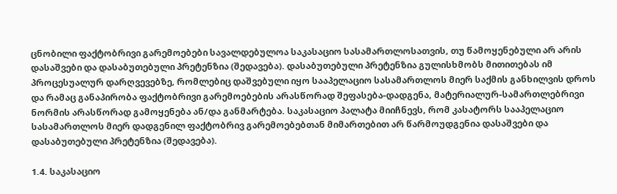ცნობილი ფაქტობრივი გარემოებები სავალდებულოა საკასაციო სასამართლოსათვის, თუ წამოყენებული არ არის დასაშვები და დასაბუთებული პრეტენზია (შედავება). დასაბუთებული პრეტენზია გულისხმობს მითითებას იმ პროცესუალურ დარღვევებზე, რომლებიც დაშვებული იყო სააპელაციო სასამართლოს მიერ საქმის განხილვის დროს და რამაც განაპირობა ფაქტობრივი გარემოებების არასწორად შეფასება-დადგენა, მატერიალურ-სამართლებრივი ნორმის არასწორად გამოყენება ან/და განმარტება. საკასაციო პალატა მიიჩნევს, რომ კასატორს სააპელაციო სასამართლოს მიერ დადგენილ ფაქტობრივ გარემოებებთან მიმართებით არ წარმოუდგენია დასაშვები და დასაბუთებული პრეტენზია (შედავება).

1.4. საკასაციო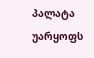პალატა უარყოფს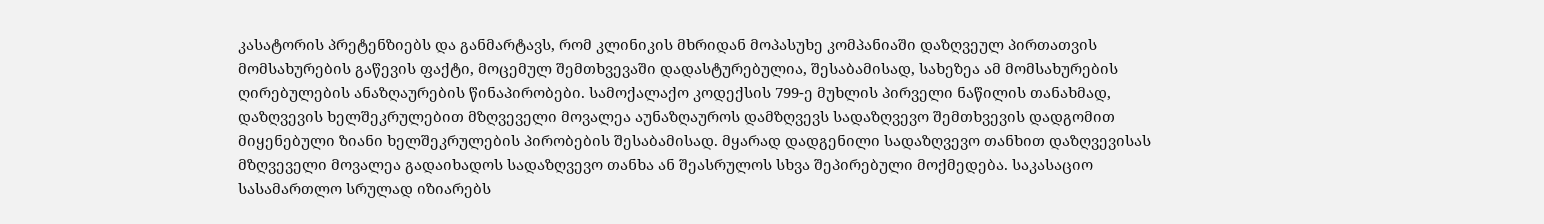კასატორის პრეტენზიებს და განმარტავს, რომ კლინიკის მხრიდან მოპასუხე კომპანიაში დაზღვეულ პირთათვის მომსახურების გაწევის ფაქტი, მოცემულ შემთხვევაში დადასტურებულია, შესაბამისად, სახეზეა ამ მომსახურების ღირებულების ანაზღაურების წინაპირობები. სამოქალაქო კოდექსის 799-ე მუხლის პირველი ნაწილის თანახმად, დაზღვევის ხელშეკრულებით მზღვეველი მოვალეა აუნაზღაუროს დამზღვევს სადაზღვევო შემთხვევის დადგომით მიყენებული ზიანი ხელშეკრულების პირობების შესაბამისად. მყარად დადგენილი სადაზღვევო თანხით დაზღვევისას მზღვეველი მოვალეა გადაიხადოს სადაზღვევო თანხა ან შეასრულოს სხვა შეპირებული მოქმედება. საკასაციო სასამართლო სრულად იზიარებს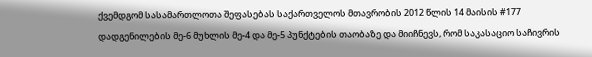ქვემდგომ სასამართლოთა შეფასებას საქართველოს მთავრობის 2012 წლის 14 მაისის #177 დადგენილების მე-6 მუხლის მე-4 და მე-5 პუნქტების თაობაზე და მიიჩნევს, რომ საკასაციო საჩივრის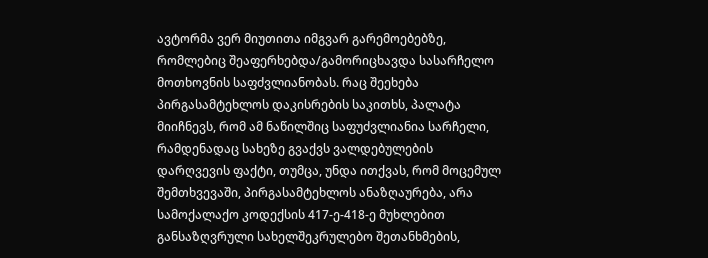ავტორმა ვერ მიუთითა იმგვარ გარემოებებზე, რომლებიც შეაფერხებდა/გამორიცხავდა სასარჩელო მოთხოვნის საფძვლიანობას. რაც შეეხება პირგასამტეხლოს დაკისრების საკითხს, პალატა მიიჩნევს, რომ ამ ნაწილშიც საფუძვლიანია სარჩელი, რამდენადაც სახეზე გვაქვს ვალდებულების დარღვევის ფაქტი, თუმცა, უნდა ითქვას, რომ მოცემულ შემთხვევაში, პირგასამტეხლოს ანაზღაურება, არა სამოქალაქო კოდექსის 417-ე-418-ე მუხლებით განსაზღვრული სახელშეკრულებო შეთანხმების,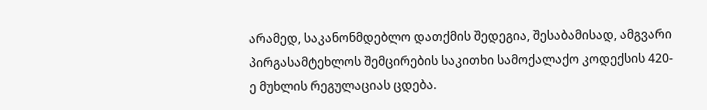არამედ, საკანონმდებლო დათქმის შედეგია, შესაბამისად, ამგვარი პირგასამტეხლოს შემცირების საკითხი სამოქალაქო კოდექსის 420-ე მუხლის რეგულაციას ცდება.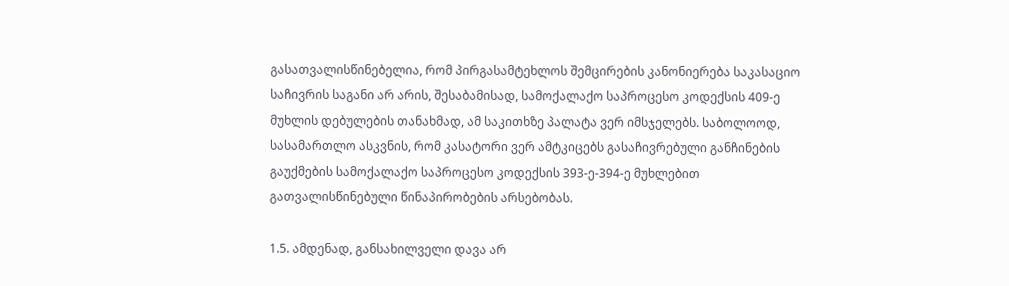გასათვალისწინებელია, რომ პირგასამტეხლოს შემცირების კანონიერება საკასაციო საჩივრის საგანი არ არის, შესაბამისად, სამოქალაქო საპროცესო კოდექსის 409-ე მუხლის დებულების თანახმად, ამ საკითხზე პალატა ვერ იმსჯელებს. საბოლოოდ, სასამართლო ასკვნის, რომ კასატორი ვერ ამტკიცებს გასაჩივრებული განჩინების გაუქმების სამოქალაქო საპროცესო კოდექსის 393-ე-394-ე მუხლებით გათვალისწინებული წინაპირობების არსებობას.

1.5. ამდენად, განსახილველი დავა არ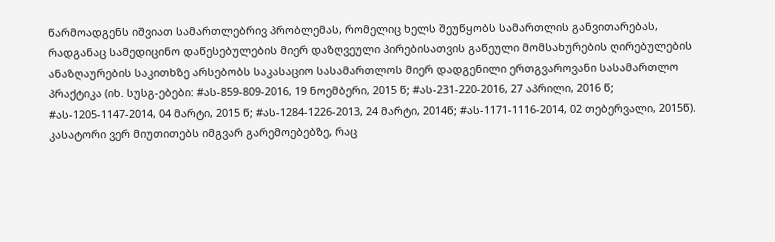წარმოადგენს იშვიათ სამართლებრივ პრობლემას, რომელიც ხელს შეუწყობს სამართლის განვითარებას, რადგანაც სამედიცინო დაწესებულების მიერ დაზღვეული პირებისათვის გაწეული მომსახურების ღირებულების ანაზღაურების საკითხზე არსებობს საკასაციო სასამართლოს მიერ დადგენილი ერთგვაროვანი სასამართლო პრაქტიკა (იხ. სუსგ-ებები: #ას-859-809-2016, 19 ნოემბერი, 2015 წ; #ას-231-220-2016, 27 აპრილი, 2016 წ; #ას-1205-1147-2014, 04 მარტი, 2015 წ; #ას-1284-1226-2013, 24 მარტი, 2014წ; #ას-1171-1116-2014, 02 თებერვალი, 2015წ). კასატორი ვერ მიუთითებს იმგვარ გარემოებებზე, რაც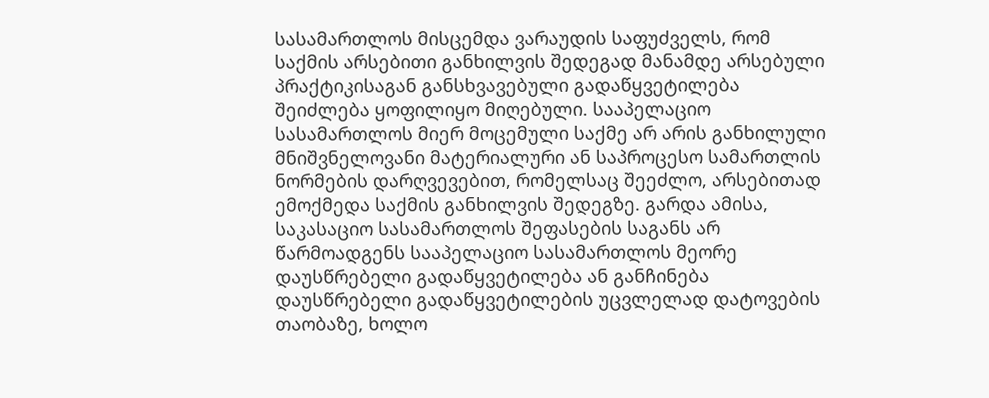სასამართლოს მისცემდა ვარაუდის საფუძველს, რომ საქმის არსებითი განხილვის შედეგად მანამდე არსებული პრაქტიკისაგან განსხვავებული გადაწყვეტილება შეიძლება ყოფილიყო მიღებული. სააპელაციო სასამართლოს მიერ მოცემული საქმე არ არის განხილული მნიშვნელოვანი მატერიალური ან საპროცესო სამართლის ნორმების დარღვევებით, რომელსაც შეეძლო, არსებითად ემოქმედა საქმის განხილვის შედეგზე. გარდა ამისა, საკასაციო სასამართლოს შეფასების საგანს არ წარმოადგენს სააპელაციო სასამართლოს მეორე დაუსწრებელი გადაწყვეტილება ან განჩინება დაუსწრებელი გადაწყვეტილების უცვლელად დატოვების თაობაზე, ხოლო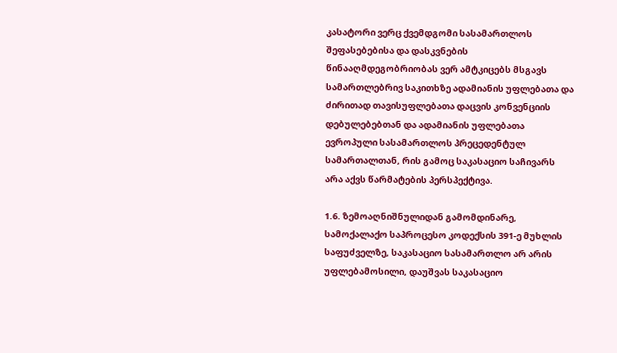კასატორი ვერც ქვემდგომი სასამართლოს შეფასებებისა და დასკვნების წინააღმდეგობრიობას ვერ ამტკიცებს მსგავს სამართლებრივ საკითხზე ადამიანის უფლებათა და ძირითად თავისუფლებათა დაცვის კონვენციის დებულებებთან და ადამიანის უფლებათა ევროპული სასამართლოს პრეცედენტულ სამართალთან, რის გამოც საკასაციო საჩივარს არა აქვს წარმატების პერსპექტივა.

1.6. ზემოაღნიშნულიდან გამომდინარე, სამოქალაქო საპროცესო კოდექსის 391-ე მუხლის საფუძველზე, საკასაციო სასამართლო არ არის უფლებამოსილი, დაუშვას საკასაციო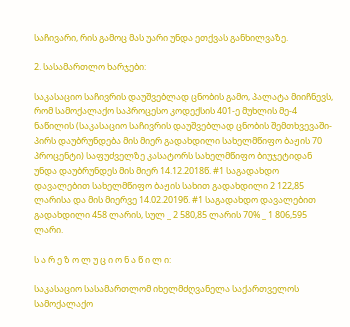საჩივარი, რის გამოც მას უარი უნდა ეთქვას განხილვაზე.

2. სასამართლო ხარჯები:

საკასაციო საჩივრის დაუშვებლად ცნობის გამო, პალატა მიიჩნევს, რომ სამოქალაქო საპროცესო კოდექსის 401-ე მუხლის მე-4 ნაწილის (საკასაციო საჩივრის დაუშვებლად ცნობის შემთხვევაში-პირს დაუბრუნდება მის მიერ გადახდილი სახელმწიფო ბაჟის 70 პროცენტი) საფუძველზე კასატორს სახელმწიფო ბიუჯეტიდან უნდა დაუბრუნდეს მის მიერ 14.12.2018წ. #1 საგადახდო დავალებით სახელმწიფო ბაჟის სახით გადახდილი 2 122,85 ლარისა და მის მიერვე 14.02.2019წ. #1 საგადახდო დავალებით გადახდილი 458 ლარის, სულ _ 2 580,85 ლარის 70% _ 1 806,595 ლარი.

ს ა რ ე ზ ო ლ უ ც ი ო ნ ა წ ი ლ ი:

საკასაციო სასამართლომ იხელმძღვანელა საქართველოს სამოქალაქო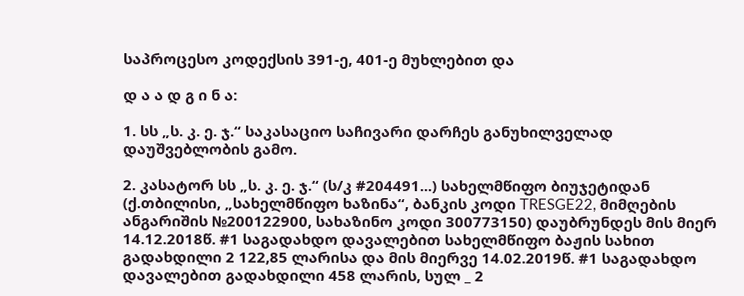საპროცესო კოდექსის 391-ე, 401-ე მუხლებით და

დ ა ა დ გ ი ნ ა:

1. სს „ს. კ. ე. ჯ.“ საკასაციო საჩივარი დარჩეს განუხილველად დაუშვებლობის გამო.

2. კასატორ სს „ს. კ. ე. ჯ.“ (ს/კ #204491...) სახელმწიფო ბიუჯეტიდან (ქ.თბილისი, „სახელმწიფო ხაზინა“, ბანკის კოდი TRESGE22, მიმღების ანგარიშის №200122900, სახაზინო კოდი 300773150) დაუბრუნდეს მის მიერ 14.12.2018წ. #1 საგადახდო დავალებით სახელმწიფო ბაჟის სახით გადახდილი 2 122,85 ლარისა და მის მიერვე 14.02.2019წ. #1 საგადახდო დავალებით გადახდილი 458 ლარის, სულ _ 2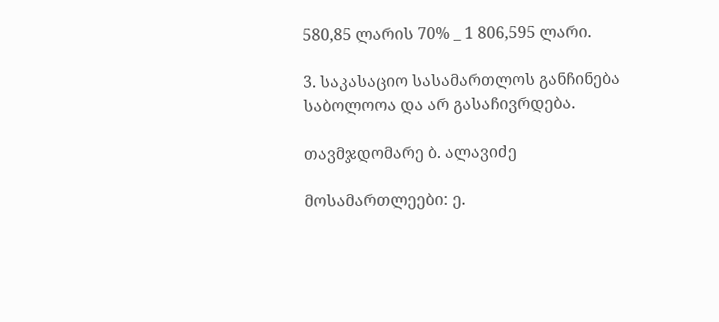580,85 ლარის 70% _ 1 806,595 ლარი.

3. საკასაციო სასამართლოს განჩინება საბოლოოა და არ გასაჩივრდება.

თავმჯდომარე ბ. ალავიძე

მოსამართლეები: ე.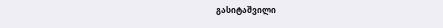გასიტაშვილი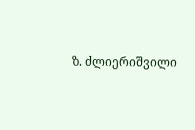ზ. ძლიერიშვილი